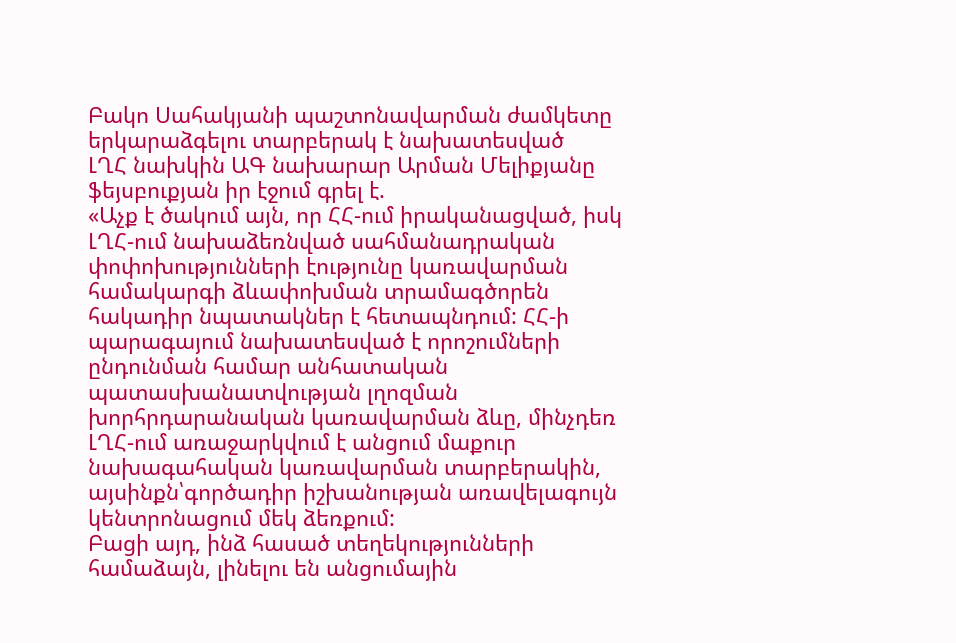Բակո Սահակյանի պաշտոնավարման ժամկետը երկարաձգելու տարբերակ է նախատեսված
ԼՂՀ նախկին ԱԳ նախարար Արման Մելիքյանը ֆեյսբուքյան իր էջում գրել է.
«Աչք է ծակում այն, որ ՀՀ-ում իրականացված, իսկ ԼՂՀ-ում նախաձեռնված սահմանադրական փոփոխությունների էությունը կառավարման համակարգի ձևափոխման տրամագծորեն հակադիր նպատակներ է հետապնդում: ՀՀ-ի պարագայում նախատեսված է որոշումների ընդունման համար անհատական պատասխանատվության լղոզման խորհրդարանական կառավարման ձևը, մինչդեռ ԼՂՀ-ում առաջարկվում է անցում մաքուր նախագահական կառավարման տարբերակին, այսինքն՝գործադիր իշխանության առավելագույն կենտրոնացում մեկ ձեռքում:
Բացի այդ, ինձ հասած տեղեկությունների համաձայն, լինելու են անցումային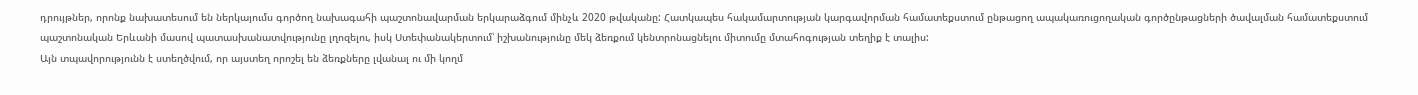դրույթներ, որոնք նախատեսում են ներկայումս գործող նախագահի պաշտոնավարման երկարաձգում մինչև 2020 թվականը: Հատկապես հակամարտության կարգավորման համատեքստում ընթացող ապակառուցողական գործընթացների ծավալման համատեքստում պաշտոնական Երևանի մասով պատասխանատվությունը լղոզելու, իսկ Ստեփանակերտում՝ իշխանությունը մեկ ձեռքում կենտրոնացնելու միտումը մտահոգության տեղիք է տալիս:
Այն տպավորությունն է ստեղծվում, որ այստեղ որոշել են ձեռքները լվանալ ու մի կողմ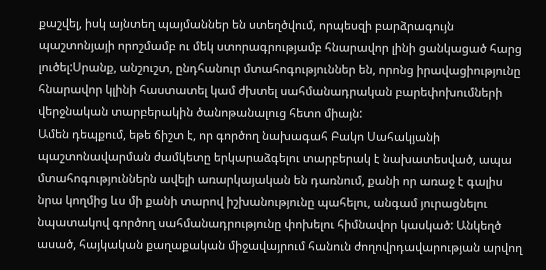քաշվել, իսկ այնտեղ պայմաններ են ստեղծվում, որպեսզի բարձրագույն պաշտոնյայի որոշմամբ ու մեկ ստորագրությամբ հնարավոր լինի ցանկացած հարց լուծել:Սրանք, անշուշտ, ընդհանուր մտահոգություններ են, որոնց իրավացիությունը հնարավոր կլինի հաստատել կամ ժխտել սահմանադրական բարեփոխումների վերջնական տարբերակին ծանոթանալուց հետո միայն:
Ամեն դեպքում, եթե ճիշտ է, որ գործող նախագահ Բակո Սահակյանի պաշտոնավարման ժամկետը երկարաձգելու տարբերակ է նախատեսված, ապա մտահոգություններն ավելի առարկայական են դառնում, քանի որ առաջ է գալիս նրա կողմից ևս մի քանի տարով իշխանությունը պահելու, անգամ յուրացնելու նպատակով գործող սահմանադրությունը փոխելու հիմնավոր կասկած: Անկեղծ ասած, հայկական քաղաքական միջավայրում հանուն ժողովրդավարության արվող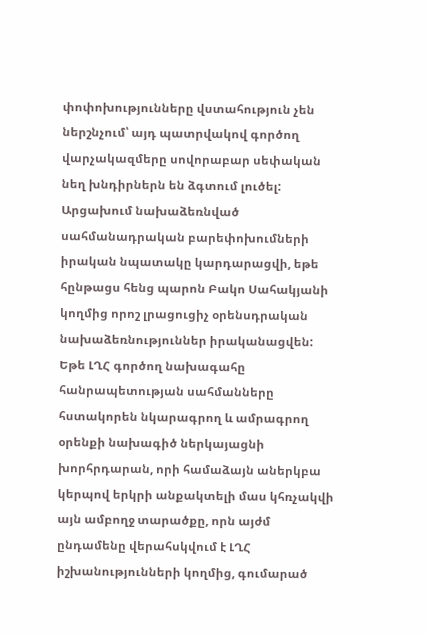փոփոխությունները վստահություն չեն ներշնչում՝ այդ պատրվակով գործող վարչակազմերը սովորաբար սեփական նեղ խնդիրներն են ձգտում լուծել:
Արցախում նախաձեռնված սահմանադրական բարեփոխումների իրական նպատակը կարդարացվի, եթե հընթացս հենց պարոն Բակո Սահակյանի կողմից որոշ լրացուցիչ օրենսդրական նախաձեռնություններ իրականացվեն: Եթե ԼՂՀ գործող նախագահը հանրապետության սահմանները հստակորեն նկարագրող և ամրագրող օրենքի նախագիծ ներկայացնի խորհրդարան, որի համաձայն աներկբա կերպով երկրի անքակտելի մաս կհռչակվի այն ամբողջ տարածքը, որն այժմ ընդամենը վերահսկվում է ԼՂՀ իշխանությունների կողմից, գումարած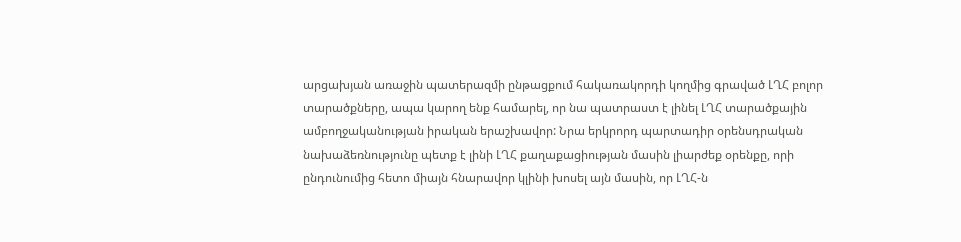արցախյան առաջին պատերազմի ընթացքում հակառակորդի կողմից գրաված ԼՂՀ բոլոր տարածքները, ապա կարող ենք համարել, որ նա պատրաստ է լինել ԼՂՀ տարածքային ամբողջականության իրական երաշխավոր: Նրա երկրորդ պարտադիր օրենսդրական նախաձեռնությունը պետք է լինի ԼՂՀ քաղաքացիության մասին լիարժեք օրենքը, որի ընդունումից հետո միայն հնարավոր կլինի խոսել այն մասին, որ ԼՂՀ-ն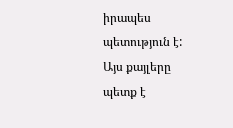իրապես պետություն է: Այս քայլերը պետք է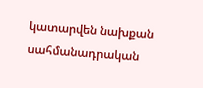կատարվեն նախքան սահմանադրական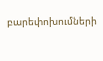բարեփոխումների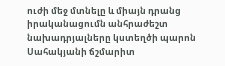ուժի մեջ մտնելը և միայն դրանց իրականացումն անհրաժեշտ նախադրյալները կստեղծի պարոն Սահակյանի ճշմարիտ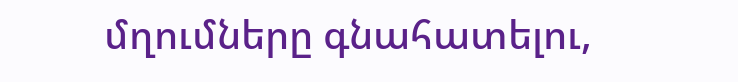մղումները գնահատելու,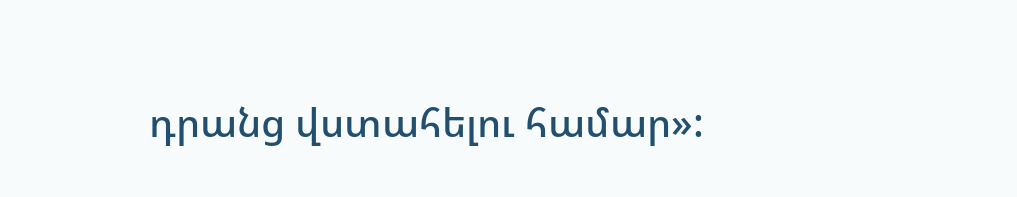դրանց վստահելու համար»: